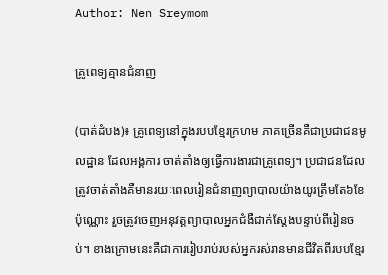Author: Nen Sreymom

គ្រូពេទ្យគ្មានជំនាញ

(បាត់ដំបង)៖ គ្រូពេទ្យនៅក្នុងរបបខ្មែរក្រហម ភាគច្រើនគឺជាប្រជាជនមូលដ្ឋាន ដែលអង្គការ ចាត់តាំងឲ្យធ្វើការងារជាគ្រូពេទ្យ។ ប្រជាជនដែលត្រូវចាត់តាំងគឺមានរយៈពេលរៀនជំនាញព្យាបាលយ៉ាងយូរត្រឹមតែ៦ខែប៉ុណ្ណោះ រួចត្រូវចេញអនុវត្តព្យាបាលអ្នកជំងឺជាក់ស្តែងបន្ទាប់ពីរៀនចប់។ ខាងក្រោមនេះគឺជាការរៀបរាប់របស់អ្នករស់រានមានជីវិតពីរបបខ្មែរ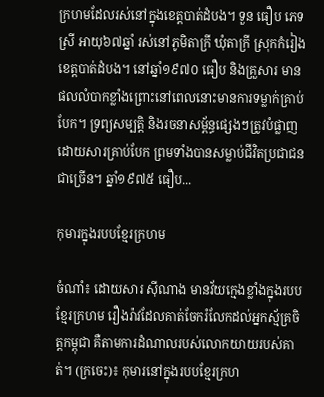ក្រហមដែលរស់នៅក្នុងខេត្តបាត់ដំបង។ ទួន ធឿប ភេទស្រី អាយុ៦៧ឆ្នាំ រស់នៅភូមិតាក្រី ឃុំតាក្រី ស្រុកកំរៀង ខេត្តបាត់ដំបង។ នៅឆ្នាំ១៩៧០ ធឿប និងគ្រួសារ មានផលលំបាកខ្លាំងព្រោះនៅពេលនោះមានការទម្លាក់គ្រាប់បែក។ ទ្រព្យសម្បត្តិ និងរចនាសម្ព័ន្ធផ្សេងៗត្រូវបំផ្លាញដោយសារគ្រាប់បែក ព្រមទាំងបានសម្លាប់ជីវិតប្រជាជនជាច្រើន។ ឆ្នាំ១៩៧៥ ធឿប...

កុមារក្នុងរបបខ្មែរក្រហម

ចំណាំ៖ ដោយសារ ស៊ីណាង មានវ័យក្មេងខ្លាំងក្នុងរបបខ្មែរក្រហម រឿងរ៉ាវដែលគាត់ចែករំលែកដល់អ្នកស្ម័គ្រចិត្តកម្ពុជា គឺតាមការដំណាលរបស់លោកយាយរបស់គាត់។ (ក្រចេះ)៖ កុមារនៅក្នុងរបបខ្មែរក្រហ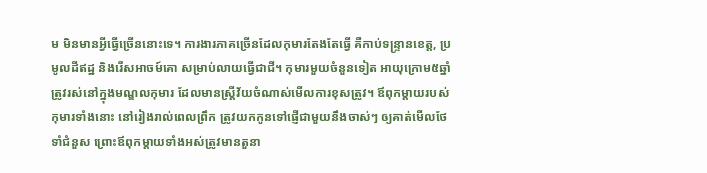ម មិនមានអ្វីធ្វើច្រើននោះទេ។ ការងារភាគច្រើនដែលកុមារតែងតែធ្វើ គឺកាប់ទន្ទ្រានខេត្ត, ប្រមូលដីឥដ្ឋ និងរើសអាចម៍គោ សម្រាប់លាយធ្វើជាជី។ កុមារមួយចំនួនទៀត អាយុក្រោម៥ឆ្នាំ ត្រូវរស់នៅក្នុងមណ្ឌលកុមារ ដែលមានស្រ្តីវ័យចំណាស់មើលការខុសត្រូវ។ ឪពុកម្ដាយរបស់កុមារទាំងនោះ នៅរៀងរាល់ពេលព្រឹក ត្រូវយកកូនទៅផ្ញើជាមួយនឹងចាស់ៗ ឲ្យគាត់មើលថែទាំជំនួស ព្រោះឪពុកម្ដាយទាំងអស់ត្រូវមានតួនា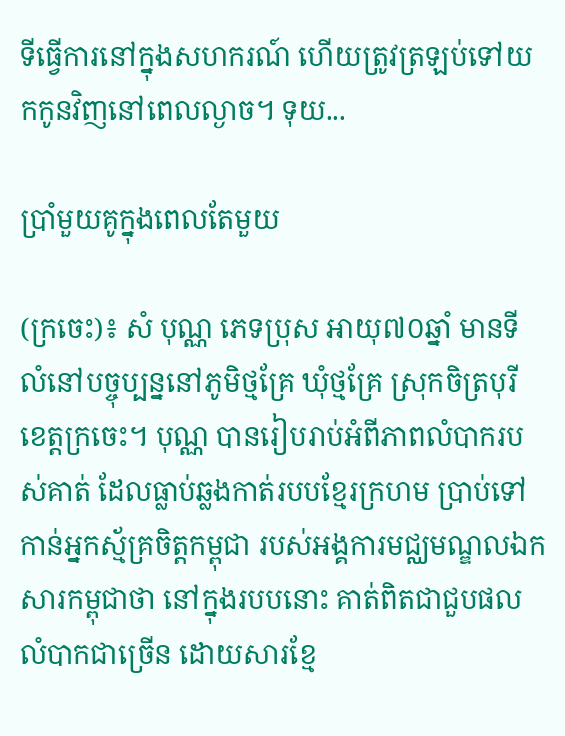ទីធ្វើការនៅក្នុងសហករណ៍ ហើយត្រូវត្រឡប់ទៅយកកូនវិញនៅពេលល្ងាច។ ទុយ...

ប្រាំមួយគូក្នុងពេលតែមួយ

(ក្រចេះ)៖ សំ បុណ្ណ ភេទប្រុស អាយុ៧០ឆ្នាំ មានទីលំនៅបច្ចុប្បន្ននៅភូមិថ្មគ្រែ ឃុំថ្មគ្រែ ស្រុកចិត្របុរី ខេត្តក្រចេះ។ បុណ្ណ បានរៀបរាប់អំពីភាពលំបាករបស់គាត់ ដែលធ្លាប់ឆ្លងកាត់របបខ្មែរក្រហម ប្រាប់ទៅកាន់អ្នកស្ម័គ្រចិត្តកម្ពុជា របស់អង្គការមជ្ឈមណ្ឌលឯកសារកម្ពុជាថា នៅក្នុងរបបនោះ គាត់ពិតជាជួបផលលំបាកជាច្រើន ដោយសារខ្មែ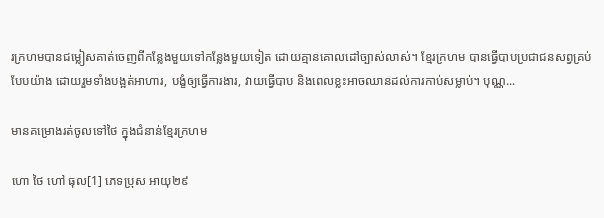រក្រហមបានជម្លៀសគាត់ចេញពីកន្លែងមួយទៅកន្លែងមួយទៀត ដោយគ្មានគោលដៅច្បាស់លាស់។ ខ្មែរក្រហម បានធ្វើបាបប្រជាជនសព្វគ្រប់បែបយ៉ាង ដោយរួមទាំងបង្អត់អាហារ, បង្ខំឲ្យធ្វើការងារ, វាយធ្វើបាប និងពេលខ្លះអាចឈានដល់ការកាប់សម្លាប់។ បុណ្ណ...

មានគម្រោងរត់ចូលទៅថៃ ក្នុងជំនាន់ខ្មែរក្រហម

ហោ ថៃ ហៅ ធុល[1] ភេទប្រុស អាយុ២៩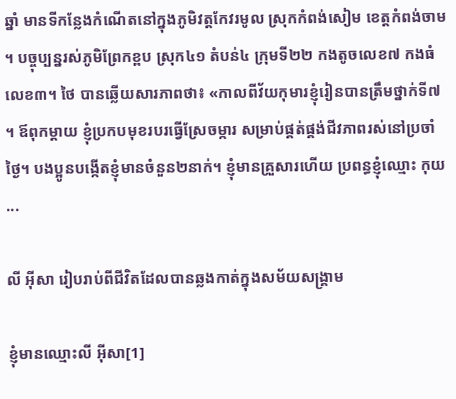ឆ្នាំ មានទីកន្លែងកំណើតនៅក្នុងភូមិវត្តកែវរមូល ស្រុកកំពង់សៀម ខេត្តកំពង់ចាម។ បច្ចុប្បន្នរស់ភូមិព្រែកខ្ពប ស្រុក៤១ តំបន់៤ ក្រុមទី២២ កងតូចលេខ៧ កងធំលេខ៣។ ថៃ បានឆ្លើយសារភាពថា៖ «កាលពីវ័យកុមារខ្ញុំរៀនបានត្រឹមថ្នាក់ទី៧។ ឪពុកម្ដាយ ខ្ញុំប្រកបមុខរបរធ្វើស្រែចម្ការ សម្រាប់ផ្គត់ផ្គង់ជីវភាពរស់នៅប្រចាំថ្ងៃ។ បងប្អូនបង្កើតខ្ញុំមានចំនួន២នាក់។ ខ្ញុំមានគ្រួសារហើយ ប្រពន្ធខ្ញុំឈ្មោះ កុយ...

លី អ៊ីសា រៀបរាប់ពីជីវិតដែលបានឆ្លងកាត់ក្នុងសម័យសង្គ្រាម

ខ្ញុំមានឈ្មោះលី អ៊ីសា[1]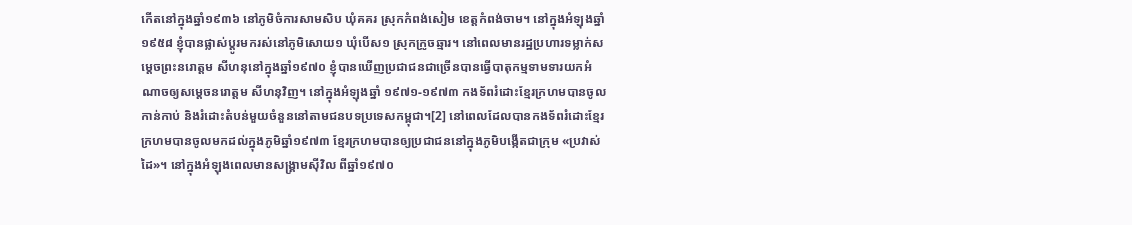កើតនៅក្នុងឆ្នាំ១៩៣៦ នៅភូមិចំការសាមសិប ឃុំគគរ ស្រុកកំពង់សៀម ខេត្តកំពង់ចាម។ នៅក្នុងអំឡុងឆ្នាំ១៩៥៨ ខ្ញុំបានផ្លាស់ប្តូរមករស់នៅភូមិសោយ១ ឃុំបើស១ ស្រុកក្រូចឆ្មារ។ នៅពេលមានរដ្ឋប្រហារទម្លាក់សម្តេចព្រះនរោត្តម សីហនុនៅក្នុងឆ្នាំ១៩៧០ ខ្ញុំបានឃើញប្រជាជនជាច្រើនបានធ្វើបាតុកម្មទាមទារយកអំណាចឲ្យសម្តេចនរោត្តម សីហនុវិញ។ នៅក្នុងអំឡុងឆ្នាំ ១៩៧១-១៩៧៣ កងទ័ពរំដោះខ្មែរក្រហមបានចូលកាន់កាប់ និងរំដោះតំបន់មួយចំនួននៅតាមជនបទប្រទេសកម្ពុជា។[2] នៅពេលដែលបានកងទ័ពរំដោះខ្មែរក្រហមបានចូលមកដល់ក្នុងភូមិឆ្នាំ១៩៧៣ ខ្មែរក្រហមបានឲ្យប្រជាជននៅក្នុងភូមិបង្កើតជាក្រុម «ប្រវាស់ដៃ»។ នៅក្នុងអំឡុងពេលមានសង្រ្គាមស៊ីវិល ពីឆ្នាំ១៩៧០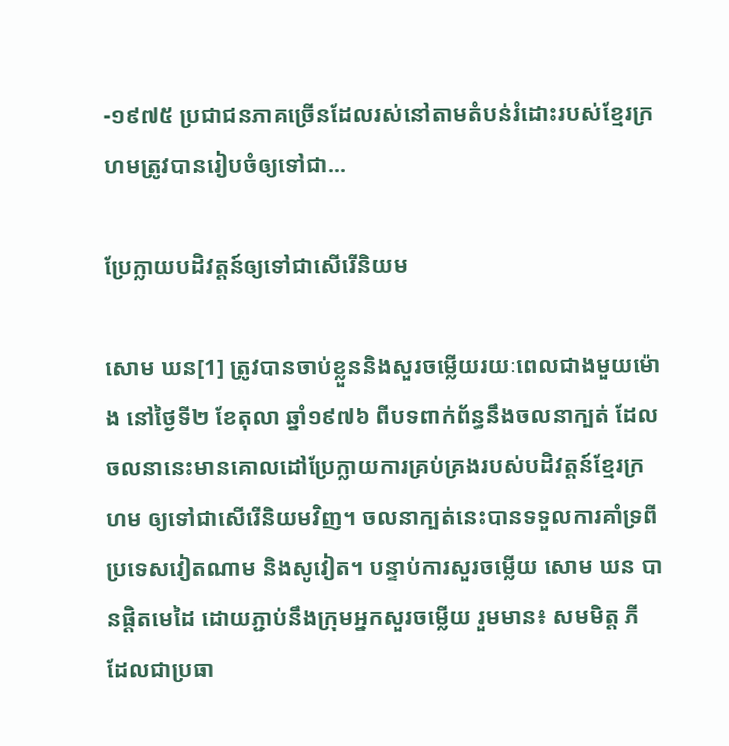-១៩៧៥ ប្រជាជនភាគច្រើនដែលរស់នៅតាមតំបន់រំដោះរបស់ខ្មែរក្រហមត្រូវបានរៀបចំឲ្យទៅជា...

ប្រែក្លាយបដិវត្តន៍ឲ្យទៅជាសើរើនិយម

សោម ឃន[1] ត្រូវបានចាប់ខ្លួននិងសួរចម្លើយរយៈពេលជាងមួយម៉ោង នៅថ្ងៃទី២ ខែតុលា ឆ្នាំ១៩៧៦ ពីបទពាក់ព័ន្ធនឹងចលនាក្បត់ ដែលចលនានេះមានគោលដៅប្រែក្លាយការគ្រប់គ្រងរបស់បដិវត្តន៍ខ្មែរក្រហម ឲ្យទៅជាសើរើនិយមវិញ។ ចលនាក្បត់នេះបានទទួលការគាំទ្រពីប្រទេសវៀតណាម និងសូវៀត។ បន្ទាប់ការសួរចម្លើយ សោម ឃន បានផ្តិតមេដៃ ដោយភ្ជាប់នឹងក្រុមអ្នកសួរចម្លើយ រួមមាន៖ សមមិត្ត ភី ដែលជាប្រធា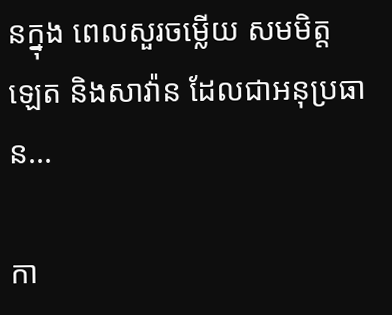នក្នុង ពេលសួរចម្លើយ សមមិត្ត ឡេត និងសាវ៉ាន ដែលជាអនុប្រធាន...

កា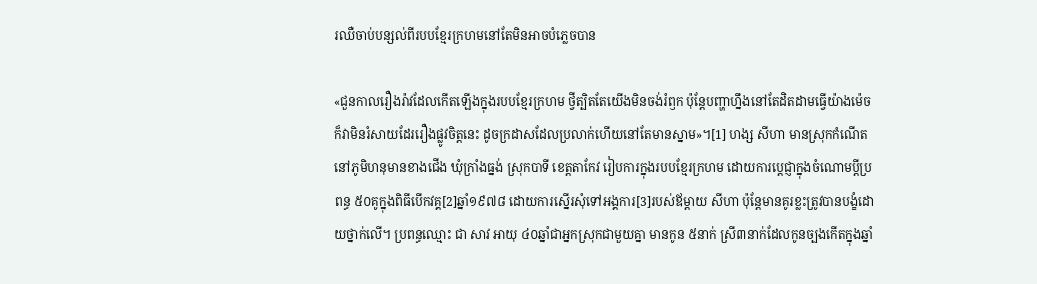រឈឺចាប់បន្សល់ពីរបបខ្មែរក្រហមនៅតែមិនអាចបំភ្លេចបាន

«ជួនកាលរឿងរ៉ាវដែលកើតឡើងក្នុងរបបខ្មែរក្រហម ថ្វីត្បិតតែយើងមិនចង់រំឭក ប៉ុន្តែបញ្ហាហ្នឹងនៅតែដិតដាមធ្វើយ៉ាងម៉េចក៏វាមិនរំសាយដែររឿងផ្លូវចិត្តនេះ ដូចក្រដាសដែលប្រលាក់ហើយនៅតែមានស្នាម»។[1] ហង្ស សីហា មានស្រុកកំណើតនៅភូមិហនុមានខាងជើង ឃុំក្រាំងធ្នង់ ស្រុកបាទី ខេត្តតាកែវ រៀបការក្នុងរបបខ្មែរក្រហម ដោយការប្តេជ្ញាក្នុងចំណោមប្តីប្រពន្ធ ៥០គូក្នុងពិធីបើកវគ្គ[2]ឆ្នាំ១៩៧៨ ដោយការស្នើរសុំទៅអង្គការ[3]របស់ឪម្តាយ សីហា ប៉ុន្តែមានគូរខ្លះត្រូវបានបង្ខំដោយថ្នាក់លើ។ ប្រពន្ធឈ្មោះ ជា សាវ អាយុ ៤០ឆ្នាំជាអ្នកស្រុកជាមួយគ្នា មានកូន ៥នាក់ ស្រី៣នាក់ដែលកូនច្បងកើតក្នុងឆ្នាំ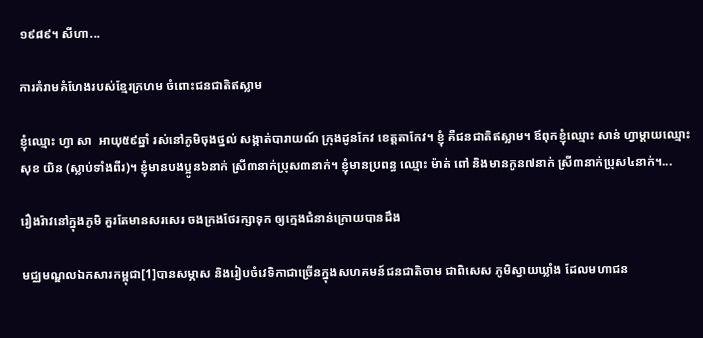១៩៨៩។ សីហា...

ការគំរាមគំហែងរបស់ខ្មែរក្រហម ចំពោះជនជាតិឥស្លាម

ខ្ញុំឈ្មោះ ហ្វា សា  អាយុ៥៩ឆ្នាំ រស់នៅភូមិចុងថ្នល់ សង្កាត់បារាយណ៍ ក្រុងដូនកែវ ខេត្តតាកែវ។ ខ្ញុំ គឺជនជាតិឥស្លាម។ ឪពុកខ្ញុំឈ្មោះ សាន់ ហ្វាម្ដាយឈ្មោះ សុខ យិន (ស្លាប់ទាំងពីរ)។ ខ្ញុំមានបងប្អូន៦នាក់ ស្រី៣នាក់ប្រុស៣នាក់។ ខ្ញុំមានប្រពន្ធ ឈ្មោះ ម៉ាត់ ពៅ និងមានកូន៧នាក់ ស្រី៣នាក់ប្រុស៤នាក់។...

រឿងរ៉ាវនៅក្នុងភូមិ គួរតែមានសរសេរ ចងក្រងថែរក្សាទុក ឲ្យក្មេងជំនាន់ក្រោយបានដឹង

មជ្ឈមណ្ឌលឯកសារកម្ពុជា[1]បានសម្ភាស និងរៀបចំវេទិកាជាច្រើនក្នុងសហគមន៍ជនជាតិចាម ជាពិសេស ភូមិស្វាយឃ្លាំង ដែលមហាជន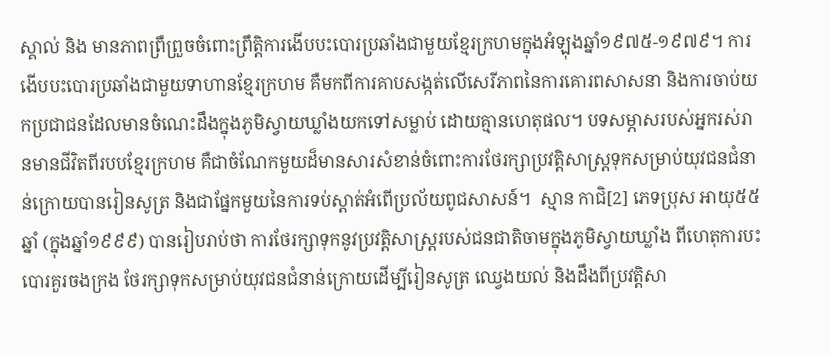ស្គាល់ និង មានភាពព្រឺព្រួចចំពោះព្រឹត្តិការងើបបះបោរប្រឆាំងជាមួយខ្មែរក្រហមក្នុងអំឡុងឆ្នាំ១៩៧៥-១៩៧៩។ ការងើបបះបោរប្រឆាំងជាមួយទាហានខ្មែរក្រហម គឺមកពីការគាបសង្កត់លើសេរីភាពនៃការគោរពសាសនា និងការចាប់យកប្រជាជនដែលមានចំណេះដឹងក្នុងភូមិស្វាយឃ្លាំងយកទៅសម្លាប់ ដោយគ្មានហេតុផល។ បទសម្ភាសរបស់អ្នករស់រានមានជីវិតពីរបបខ្មែរក្រហម គឺជាចំណែកមួយដ៏មានសារសំខាន់ចំពោះការថែរក្សាប្រវត្តិសាស្រ្តទុកសម្រាប់យុវជនជំនាន់ក្រោយបានរៀនសូត្រ និងជាផ្នែកមួយនៃការទប់ស្ដាត់អំពើប្រល័យពូជសាសន៍។  ស្មាន កាជិ[2] ភេទប្រុស អាយុ៥៥ឆ្នាំ (ក្នុងឆ្នាំ១៩៩៩) បានរៀបរាប់ថា ការថែរក្សាទុកនូវប្រវត្តិសាស្រ្តរបស់ជនជាតិចាមក្នុងភូមិស្វាយឃ្លាំង ពីហេតុការបះបោរគួរចងក្រង ថែរក្សាទុកសម្រាប់យុវជនជំនាន់ក្រោយដើម្បីរៀនសូត្រ ឈ្វេងយល់ និងដឹងពីប្រវត្តិសា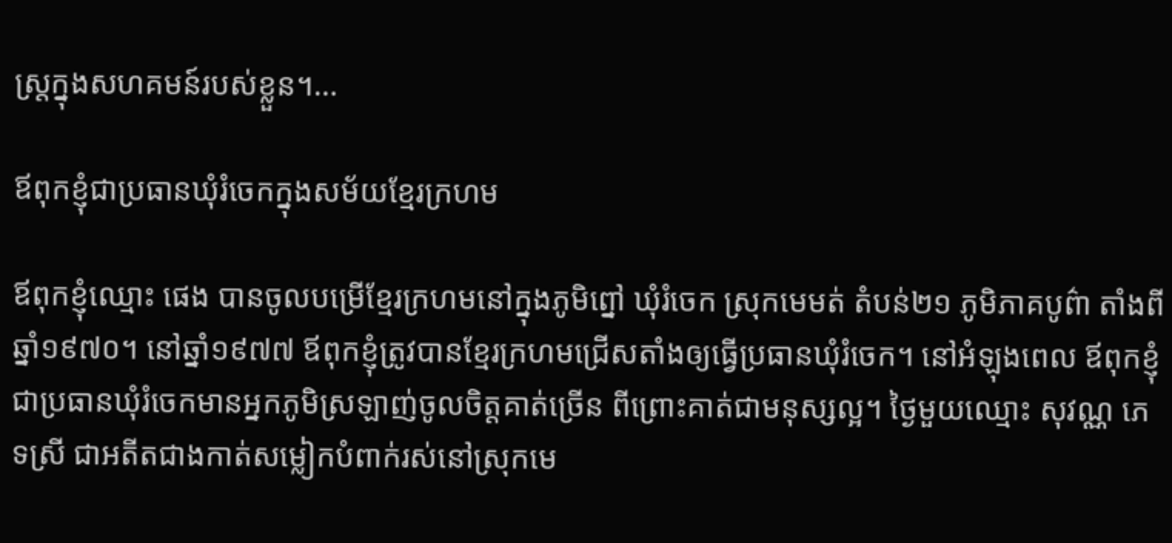ស្រ្តក្នុងសហគមន៍របស់ខ្លួន។...

ឪពុកខ្ញុំជាប្រធានឃុំរំចេកក្នុងសម័យខ្មែរក្រហម

ឪពុកខ្ញុំឈ្មោះ ផេង បានចូលបម្រើខ្មែរក្រហមនៅក្នុងភូមិព្នៅ ឃុំរំចេក ស្រុកមេមត់ តំបន់២១ ភូមិភាគបូព៌ា តាំងពីឆ្នាំ១៩៧០។ នៅឆ្នាំ១៩៧៧ ឪពុកខ្ញុំត្រូវបានខ្មែរក្រហមជ្រើសតាំងឲ្យធ្វើប្រធានឃុំរំចេក។ នៅអំឡុងពេល ឪពុកខ្ញុំជាប្រធានឃុំរំចេកមានអ្នកភូមិស្រឡាញ់ចូលចិត្តគាត់ច្រើន ពីព្រោះគាត់ជាមនុស្សល្អ។ ថ្ងៃមួយឈ្មោះ សុវណ្ណ ភេទស្រី ជាអតីតជាងកាត់សម្លៀកបំពាក់រស់នៅស្រុកមេ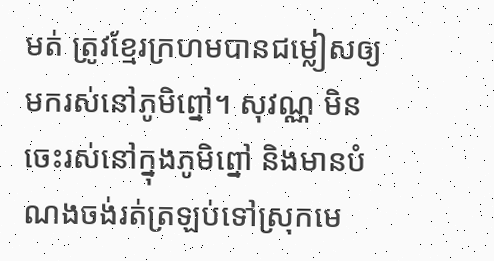មត់ ត្រូវខ្មែរក្រហមបានជម្លៀសឲ្យមករស់នៅភូមិព្នៅ។ សុវណ្ណ មិនចេះរស់នៅក្នុងភូមិព្នៅ និងមានបំណងចង់រត់ត្រឡប់ទៅស្រុកមេ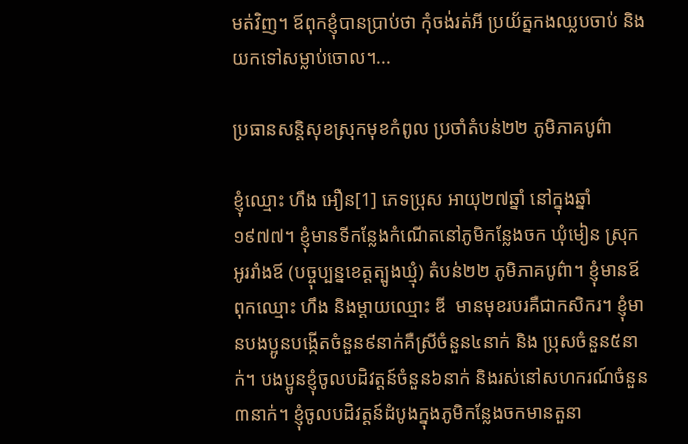មត់វិញ។ ឪពុកខ្ញុំបានប្រាប់ថា កុំចង់រត់អី ប្រយ័ត្នកងឈ្លបចាប់ និងយកទៅសម្លាប់ចោល។...

ប្រធានសន្តិសុខស្រុកមុខកំពូល ប្រចាំតំបន់២២ ភូមិភាគបូព៌ា

ខ្ញុំឈ្មោះ ហឹង អឿន[1] ភេទប្រុស អាយុ២៧ឆ្នាំ នៅក្នុងឆ្នាំ១៩៧៧។ ខ្ញុំមានទីកន្លែងកំណើតនៅភូមិកន្លែងចក ឃុំមៀន ស្រុកអូររាំងឪ (បច្ចុប្បន្នខេត្តត្បូងឃ្មុំ) តំបន់២២ ភូមិភាគបូព៌ា។ ខ្ញុំមានឪពុកឈ្មោះ ហឹង និងម្ដាយឈ្មោះ ឌី  មានមុខរបរគឺជាកសិករ។ ខ្ញុំមានបងប្អូនបង្កើតចំនួន៩នាក់គឺស្រីចំនួន៤នាក់ និង ប្រុសចំនួន៥នាក់។ បងប្អូនខ្ញុំចូលបដិវត្តន៍ចំនួន៦នាក់ និងរស់នៅសហករណ៍ចំនួន៣នាក់។ ខ្ញុំចូលបដិវត្តន៍ដំបូងក្នុងភូមិកន្លែងចកមានតួនា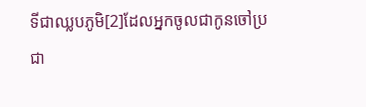ទីជាឈ្លបភូមិ[2]ដែលអ្នកចូលជាកូនចៅប្រជា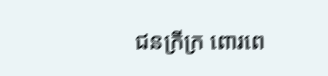ជនក្រីក្រ ពោរពេ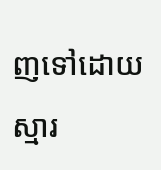ញទៅដោយស្មារ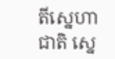តីស្នេហាជាតិ ស្នេ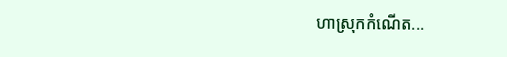ហាស្រុកកំណើត...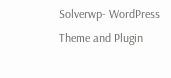Solverwp- WordPress Theme and Plugin